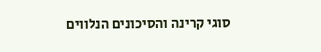סוגי קרינה והסיכונים הנלווים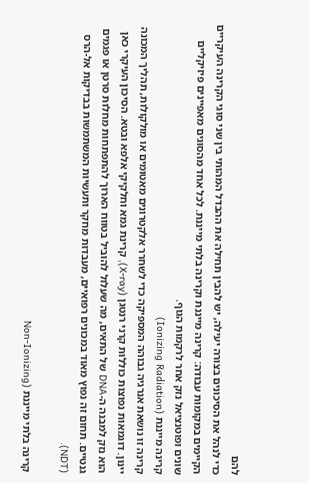להם
כדי לנהל את הסיכונים בצורה יעילה, יש להבין תחילה את ההבדל המהותי בין שני סוגי הקרינה העיקריים הקיימים במקומות עבודה: קרינה מייננת וקרינה בלתי מייננת. לכל אחד מהסוגים מאפיינים פיזיקליים שונים ופוטנציאל נזק אחר לרקמות הגוף.
קרינה מייננת (Ionizing Radiation)
קרינה זו נושאת אנרגיה גבוהה המספיקה כדי לשחרר אלקטרונים מאטומים או מולקולות, תהליך המכונה יינון. דוגמאות נפוצות כוללות קרני רנטגן (X-ray), קרינת גמא וחלקיקי אלפא ובטא. הסיכון העיקרי כאן הוא נזק למבנה ה-DNA של התאים, מה שעלול להוביל בטווח הארוך להתפתחות מחלות סרטן או פגמים גנטיים. תחום זה נפוץ מאוד במכונים רפואיים, מעבדות מחקר ותעשיות המשתמשות בבדיקות אל-הרס (NDT).

קרינה בלתי מייננת (Non-Ionizing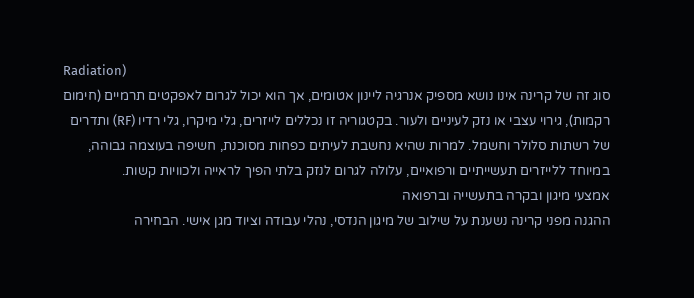Radiation)
סוג זה של קרינה אינו נושא מספיק אנרגיה ליינון אטומים, אך הוא יכול לגרום לאפקטים תרמיים (חימום רקמות), גירוי עצבי או נזק לעיניים ולעור. בקטגוריה זו נכללים לייזרים, גלי מיקרו, גלי רדיו (RF) ותדרים של רשתות סלולר וחשמל. למרות שהיא נחשבת לעיתים כפחות מסוכנת, חשיפה בעוצמה גבוהה, במיוחד ללייזרים תעשייתיים ורפואיים, עלולה לגרום לנזק בלתי הפיך לראייה ולכוויות קשות.
אמצעי מיגון ובקרה בתעשייה וברפואה
ההגנה מפני קרינה נשענת על שילוב של מיגון הנדסי, נהלי עבודה וציוד מגן אישי. הבחירה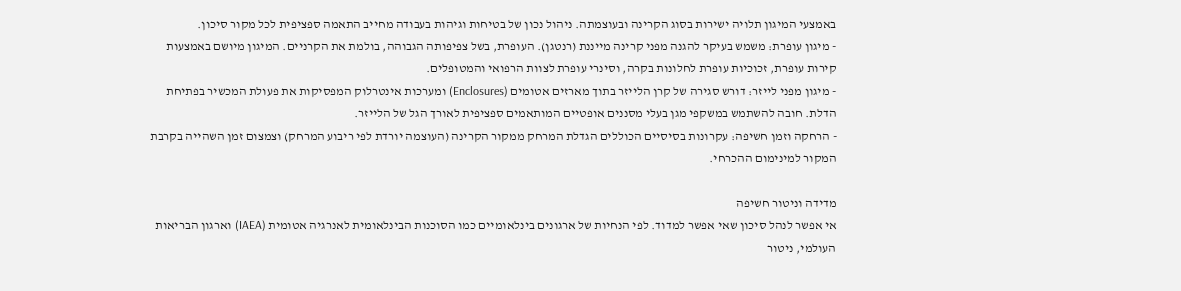באמצעי המיגון תלויה ישירות בסוג הקרינה ובעוצמתה. ניהול נכון של בטיחות וגיהות בעבודה מחייב התאמה ספציפית לכל מקור סיכון.
- מיגון עופרת: משמש בעיקר להגנה מפני קרינה מייננת (רנטגן). העופרת, בשל צפיפותה הגבוהה, בולמת את הקרניים. המיגון מיושם באמצעות קירות עופרת, זכוכיות עופרת לחלונות בקרה, וסינרי עופרת לצוות הרפואי והמטופלים.
- מיגון מפני לייזר: דורש סגירה של קרן הלייזר בתוך מארזים אטומים (Enclosures) ומערכות אינטרלוק המפסיקות את פעולת המכשיר בפתיחת הדלת. חובה להשתמש במשקפי מגן בעלי מסננים אופטיים המותאמים ספציפית לאורך הגל של הלייזר.
- הרחקה וזמן חשיפה: עקרונות בסיסיים הכוללים הגדלת המרחק ממקור הקרינה (העוצמה יורדת לפי ריבוע המרחק) וצמצום זמן השהייה בקרבת המקור למינימום ההכרחי.

מדידה וניטור חשיפה
אי אפשר לנהל סיכון שאי אפשר למדוד. לפי הנחיות של ארגונים בינלאומיים כמו הסוכנות הבינלאומית לאנרגיה אטומית (IAEA) וארגון הבריאות העולמי, ניטור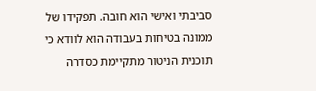סביבתי ואישי הוא חובה. תפקידו של ממונה בטיחות בעבודה הוא לוודא כי תוכנית הניטור מתקיימת כסדרה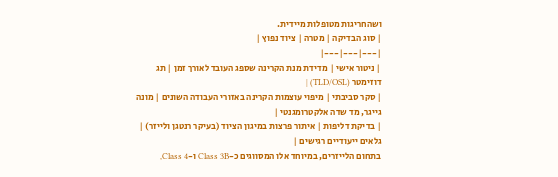ושהחריגות מטופלות מיידית.
| סוג הבדיקה | מטרה | ציוד נפוץ |
|---|---|---|
| ניטור אישי | מדידת מנת הקרינה שספג העובד לאורך זמן | תג דוזימטר (TLD/OSL) |
| סקר סביבתי | מיפוי עוצמות הקרינה באזורי העבודה השונים | מונה גייגר, מד שדה אלקטרומגנטי |
| בדיקת דליפות | איתור פרצות במיגון הציוד (בעיקר רנטגן ולייזר) | גלאים ייעודיים רגישים |
בתחום הלייזרים, במיוחד אלו המסווגים כ-Class 3B ו-Class 4,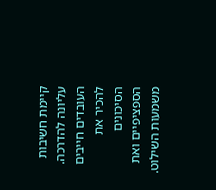קיימת חשיבות עליונה להדרכה. העובדים חייבים להכיר את הסיכונים הספציפיים ואת משמעות השילוט.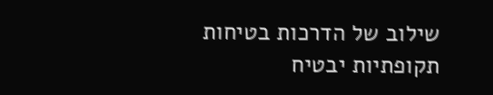שילוב של הדרכות בטיחות תקופתיות יבטיח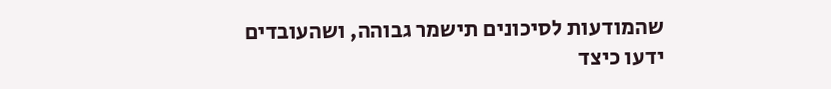שהמודעות לסיכונים תישמר גבוהה, ושהעובדים ידעו כיצד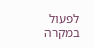לפעול במקרה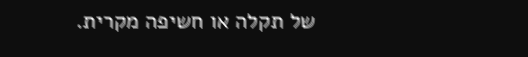של תקלה או חשיפה מקרית.